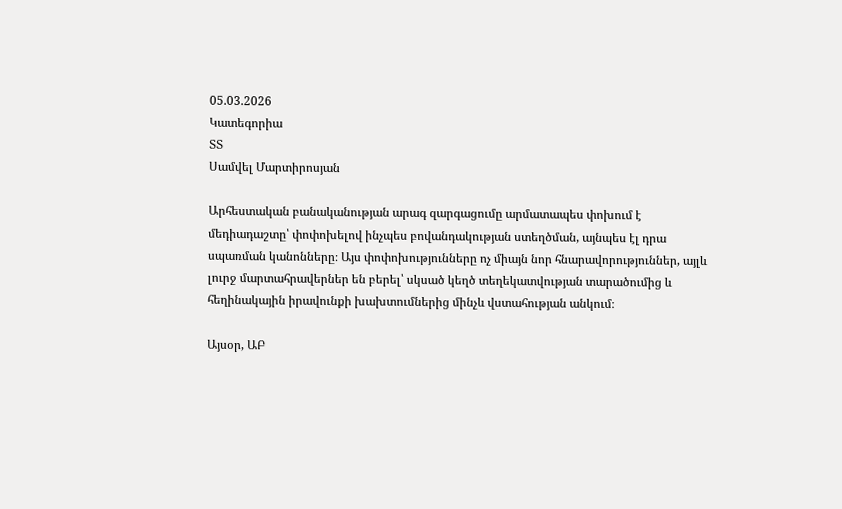05.03.2026
Կատեգորիա
ՏՏ
Սամվել Մարտիրոսյան

Արհեստական բանականության արագ զարգացումը արմատապես փոխում է մեդիադաշտը՝ փոփոխելով ինչպես բովանդակության ստեղծման, այնպես էլ դրա սպառման կանոնները։ Այս փոփոխությունները ոչ միայն նոր հնարավորություններ, այլև լուրջ մարտահրավերներ են բերել՝ սկսած կեղծ տեղեկատվության տարածումից և հեղինակային իրավունքի խախտումներից մինչև վստահության անկում։

Այսօր, ԱԲ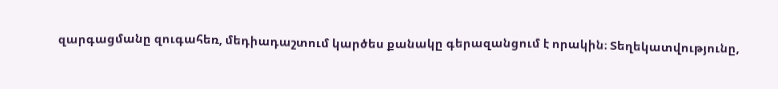զարգացմանը զուգահեռ, մեդիադաշտում կարծես քանակը գերազանցում է որակին։ Տեղեկատվությունը,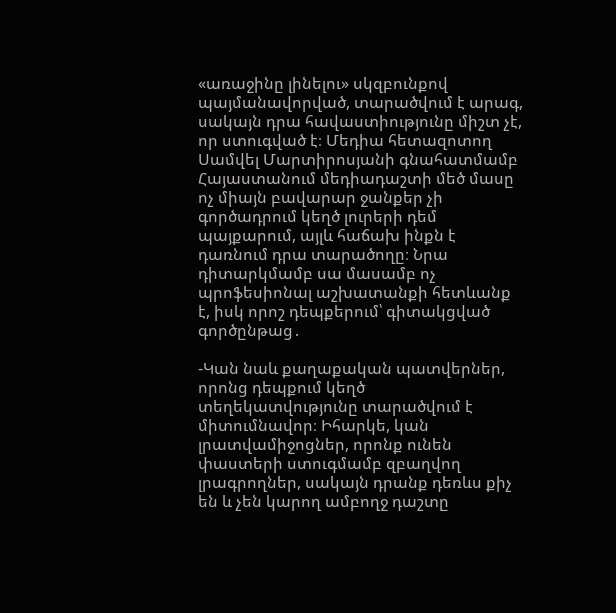«առաջինը լինելու» սկզբունքով պայմանավորված, տարածվում է արագ, սակայն դրա հավաստիությունը միշտ չէ, որ ստուգված է։ Մեդիա հետազոտող Սամվել Մարտիրոսյանի գնահատմամբ Հայաստանում մեդիադաշտի մեծ մասը ոչ միայն բավարար ջանքեր չի գործադրում կեղծ լուրերի դեմ պայքարում, այլև հաճախ ինքն է դառնում դրա տարածողը։ Նրա դիտարկմամբ սա մասամբ ոչ պրոֆեսիոնալ աշխատանքի հետևանք է, իսկ որոշ դեպքերում՝ գիտակցված գործընթաց․

-Կան նաև քաղաքական պատվերներ, որոնց դեպքում կեղծ տեղեկատվությունը տարածվում է միտումնավոր։ Իհարկե, կան լրատվամիջոցներ, որոնք ունեն փաստերի ստուգմամբ զբաղվող լրագրողներ, սակայն դրանք դեռևս քիչ են և չեն կարող ամբողջ դաշտը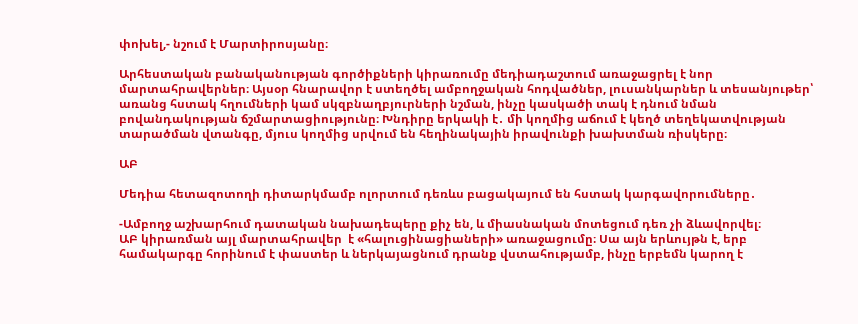փոխել,- նշում է Մարտիրոսյանը։

Արհեստական բանականության գործիքների կիրառումը մեդիադաշտում առաջացրել է նոր մարտահրավերներ։ Այսօր հնարավոր է ստեղծել ամբողջական հոդվածներ, լուսանկարներ և տեսանյութեր՝ առանց հստակ հղումների կամ սկզբնաղբյուրների նշման, ինչը կասկածի տակ է դնում նման բովանդակության ճշմարտացիությունը։ Խնդիրը երկակի է․ մի կողմից աճում է կեղծ տեղեկատվության տարածման վտանգը, մյուս կողմից սրվում են հեղինակային իրավունքի խախտման ռիսկերը։

ԱԲ

Մեդիա հետազոտողի դիտարկմամբ ոլորտում դեռևս բացակայում են հստակ կարգավորումները․

-Ամբողջ աշխարհում դատական նախադեպերը քիչ են, և միասնական մոտեցում դեռ չի ձևավորվել։
ԱԲ կիրառման այլ մարտահրավեր  է «հալուցինացիաների» առաջացումը։ Սա այն երևույթն է, երբ համակարգը հորինում է փաստեր և ներկայացնում դրանք վստահությամբ, ինչը երբեմն կարող է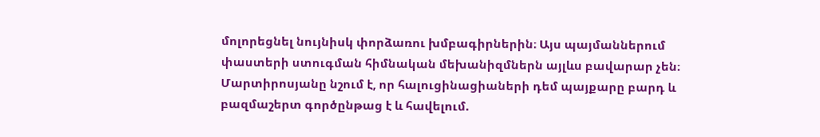մոլորեցնել նույնիսկ փորձառու խմբագիրներին։ Այս պայմաններում փաստերի ստուգման հիմնական մեխանիզմներն այլևս բավարար չեն։ Մարտիրոսյանը նշում է, որ հալուցինացիաների դեմ պայքարը բարդ և բազմաշերտ գործընթաց է և հավելում.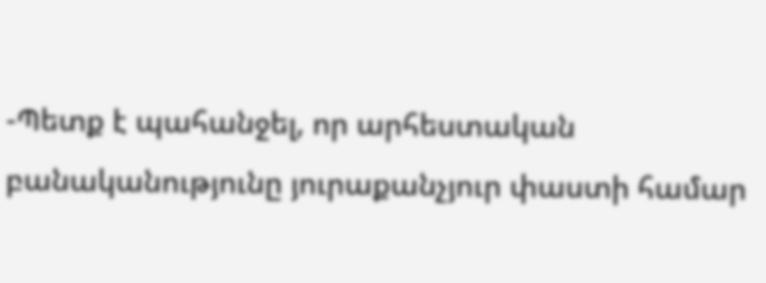-Պետք է պահանջել, որ արհեստական բանականությունը յուրաքանչյուր փաստի համար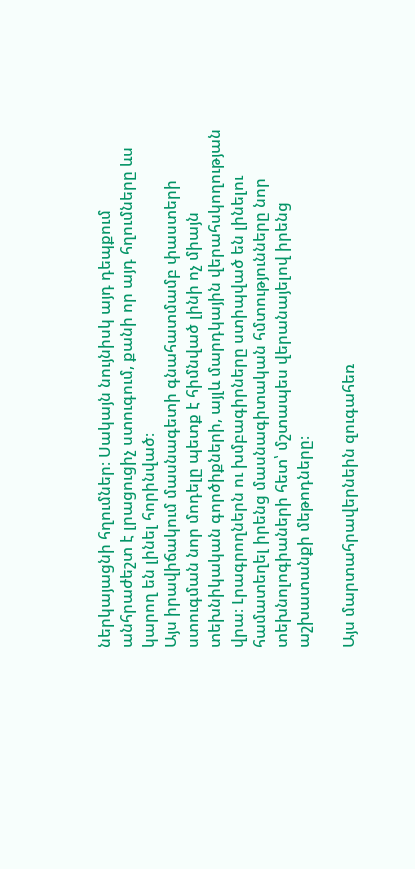ներկայացնի հղումներ։ Սակայն նույնիսկ այդ դեպքում անհրաժեշտ է լրացուցիչ ստուգում, քանի որ այդ հղումները ևս կարող են լինել հորինված։
Այս իրավիճակում մասնագետի գնահատմամբ փաստերի ստուգման նոր մոդելը պետք է հիմնված լինի ոչ միայն տեխնիկական գործիքների, այլև մարդկային վերահսկողության վրա։ Լրագրողներն ու խմբագիրները ստիպված են լինելու համատեղել իրենց մասնագիտական հմտությունները նոր տեխնոլոգիաների հետ՝ մշտապես վերանայելով իրենց աշխատանքի մեթոդները։

Այս մարտահրավերնեին զուգահեռ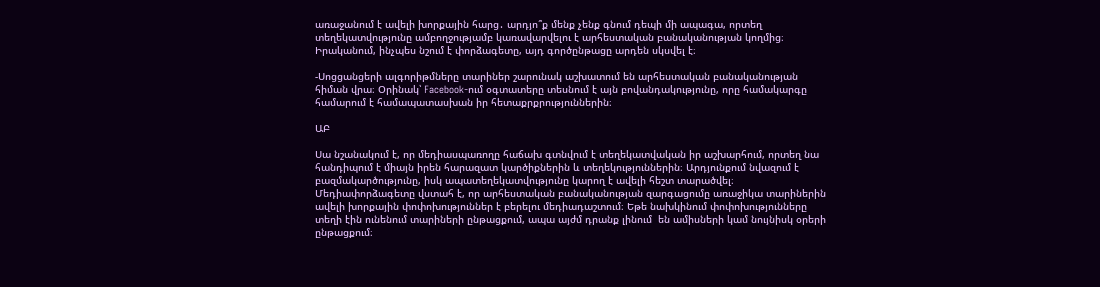առաջանում է ավելի խորքային հարց․ արդյո՞ք մենք չենք գնում դեպի մի ապագա, որտեղ տեղեկատվությունը ամբողջությամբ կառավարվելու է արհեստական բանականության կողմից։ Իրականում, ինչպես նշում է փորձագետը, այդ գործընթացը արդեն սկսվել է։

-Սոցցանցերի ալգորիթմները տարիներ շարունակ աշխատում են արհեստական բանականության հիման վրա։ Օրինակ՝ Facebook-ում օգտատերը տեսնում է այն բովանդակությունը, որը համակարգը համարում է համապատասխան իր հետաքրքրություններին։

ԱԲ

Սա նշանակում է, որ մեդիասպառողը հաճախ գտնվում է տեղեկատվական իր աշխարհում, որտեղ նա հանդիպում է միայն իրեն հարազատ կարծիքներին և տեղեկություններին։ Արդյունքում նվազում է բազմակարծությունը, իսկ ապատեղեկատվությունը կարող է ավելի հեշտ տարածվել։ Մեդիափորձագետը վստահ է, որ արհեստական բանականության զարգացումը առաջիկա տարիներին ավելի խորքային փոփոխություններ է բերելու մեդիադաշտում։ Եթե նախկինում փոփոխությունները տեղի էին ունենում տարիների ընթացքում, ապա այժմ դրանք լինում  են ամիսների կամ նույնիսկ օրերի ընթացքում։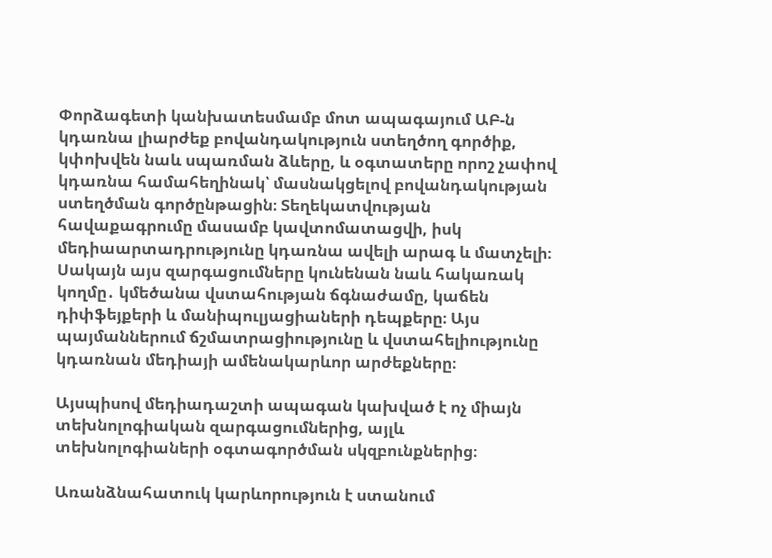Փորձագետի կանխատեսմամբ մոտ ապագայում ԱԲ-ն կդառնա լիարժեք բովանդակություն ստեղծող գործիք, կփոխվեն նաև սպառման ձևերը, և օգտատերը որոշ չափով կդառնա համահեղինակ՝ մասնակցելով բովանդակության ստեղծման գործընթացին։ Տեղեկատվության հավաքագրումը մասամբ կավտոմատացվի, իսկ մեդիաարտադրությունը կդառնա ավելի արագ և մատչելի։ Սակայն այս զարգացումները կունենան նաև հակառակ կողմը․ կմեծանա վստահության ճգնաժամը, կաճեն դիփֆեյքերի և մանիպուլյացիաների դեպքերը։ Այս պայմաններում ճշմատրացիությունը և վստահելիությունը կդառնան մեդիայի ամենակարևոր արժեքները։

Այսպիսով մեդիադաշտի ապագան կախված է ոչ միայն տեխնոլոգիական զարգացումներից, այլև տեխնոլոգիաների օգտագործման սկզբունքներից։

Առանձնահատուկ կարևորություն է ստանում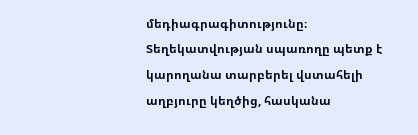մեդիագրագիտությունը։ Տեղեկատվության սպառողը պետք է կարողանա տարբերել վստահելի աղբյուրը կեղծից, հասկանա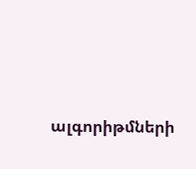ալգորիթմների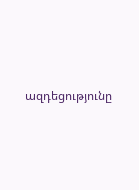ազդեցությունը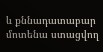և քննադատաբար մոտենա ստացվող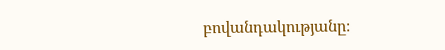բովանդակությանը։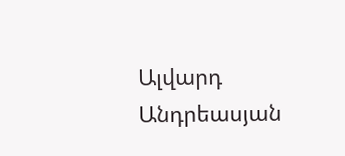Ալվարդ Անդրեասյան